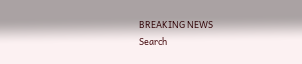BREAKING NEWS
Search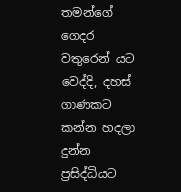තමන්ගේ ගෙදර වතුරෙන් යට වෙද්දි, දහස් ගාණකට කන්න හදලා දුන්න  ප්‍රසිද්ධියට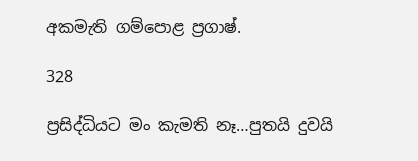අකමැති ගම්පොළ ප්‍රගාෂ්.

328

ප්‍රසිද්ධියට මං කැමති නෑ…පුතයි දුවයි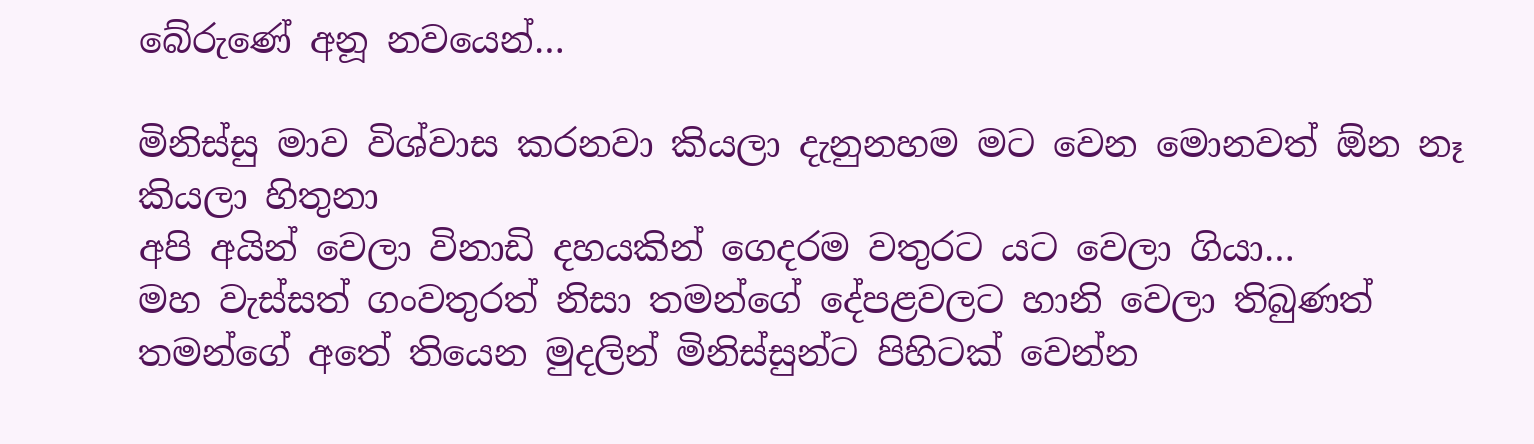බේරුණේ අනූ නවයෙන්…

මිනිස්සු මාව විශ්වාස කරනවා කියලා දැනුනහම මට වෙන මොනවත් ඕන නෑ කියලා හිතුනා
අපි අයින් වෙලා විනාඩි දහයකින් ගෙදරම වතුරට යට වෙලා ගියා…
මහ වැස්සත් ගංවතුරත් නිසා තමන්ගේ දේපළවලට හානි වෙලා තිබුණත් තමන්ගේ අතේ තියෙන මුදලින් මිනිස්සුන්ට පිහිටක් වෙන්න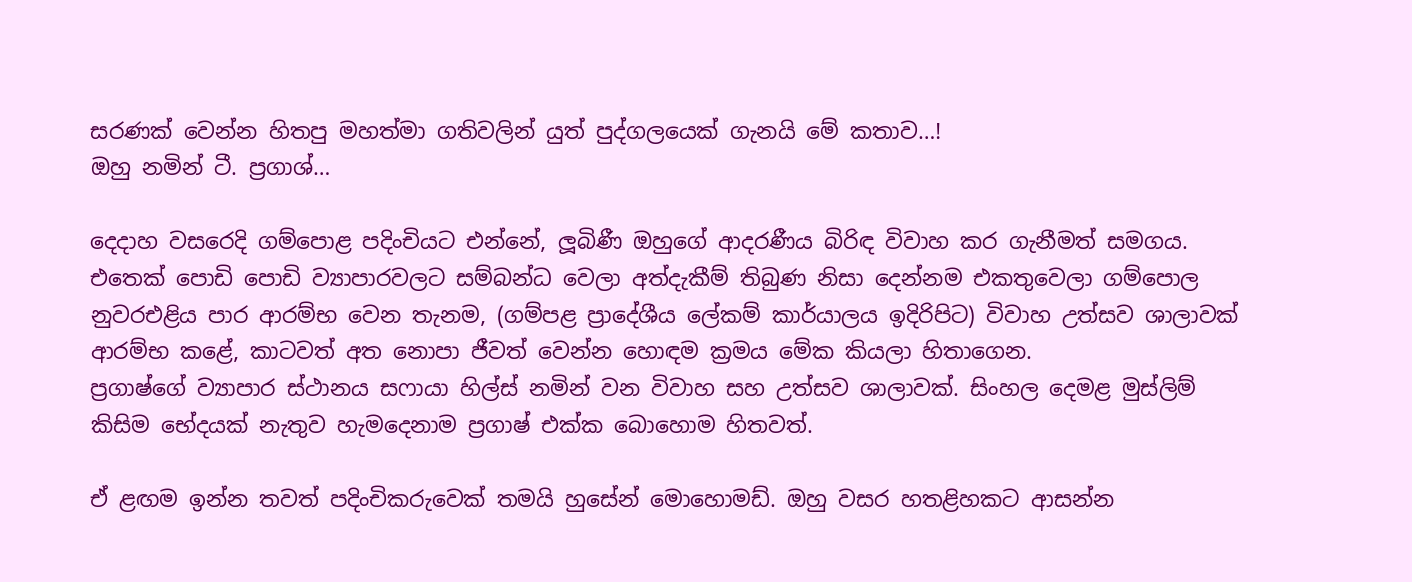සරණක් වෙන්න හිතපු මහත්මා ගතිවලින් යුත් පුද්ගලයෙක් ගැනයි මේ කතාව…!
ඔහු නමින් ටී. ප්‍රගාශ්…

දෙදාහ වසරෙදි ගම්පොළ පදිංචියට එන්නේ, ලූබිණී ඔහුගේ ආදරණීය බිරිඳ විවාහ කර ගැනීමත් සමගය.
එතෙක් පොඩි පොඩි ව්‍යාපාරවලට සම්බන්ධ වෙලා අත්දැකීම් තිබුණ නිසා දෙන්නම එකතුවෙලා ගම්පොල නුවරඑළිය පාර ආරම්භ වෙන තැනම, (ගම්පළ ප්‍රාදේශීය ලේකම් කාර්යාලය ඉදිරිපිට) විවාහ උත්සව ශාලාවක් ආරම්භ කළේ, කාටවත් අත නොපා ජීවත් වෙන්න හොඳම ක්‍රමය මේක කියලා හිතාගෙන.
ප්‍රගාෂ්ගේ ව්‍යාපාර ස්ථානය සෆායා හිල්ස් නමින් වන විවාහ සහ උත්සව ශාලාවක්. සිංහල දෙමළ මුස්ලිම් කිසිම භේදයක් නැතුව හැමදෙනාම ප්‍රගාෂ් එක්ක බොහොම හිතවත්.

ඒ ළඟම ඉන්න තවත් පදිංචිකරුවෙක් තමයි හුසේන් මොහොමඩ්. ඔහු වසර හතළිහකට ආසන්න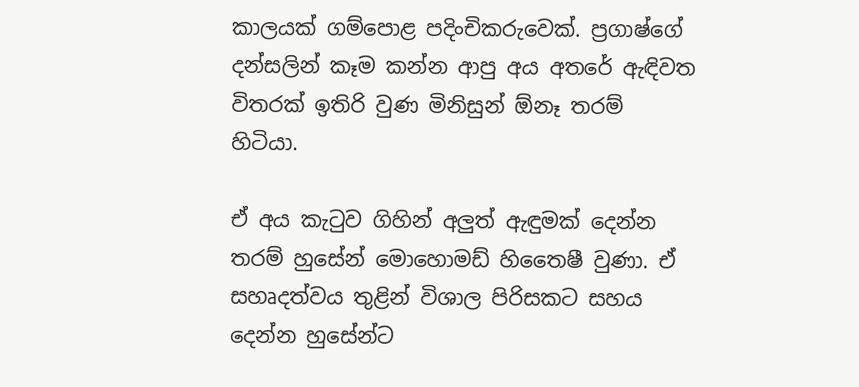කාලයක් ගම්පොළ පදිංචිකරුවෙක්. ප්‍රගාෂ්ගේ දන්සලින් කෑම කන්න ආපු අය අතරේ ඇඳිවත විතරක් ඉතිරි වුණ මිනිසුන් ඕනෑ තරම් හිටියා.

ඒ අය කැටුව ගිහින් අලුත් ඇඳුමක් දෙන්න තරම් හුසේන් මොහොමඩ් හිතෛෂී වුණා. ඒ සහෘදත්වය තුළින් විශාල පිරිසකට සහය දෙන්න හුසේන්ට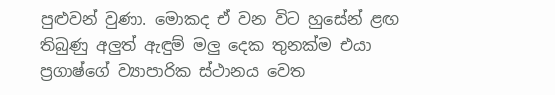පුළුවන් වුණා. මොකද ඒ වන විට හුසේන් ළඟ තිබුණු අලුත් ඇඳුම් මලු දෙක තුනක්ම එයා ප්‍රගාෂ්ගේ ව්‍යාපාරික ස්ථානය වෙත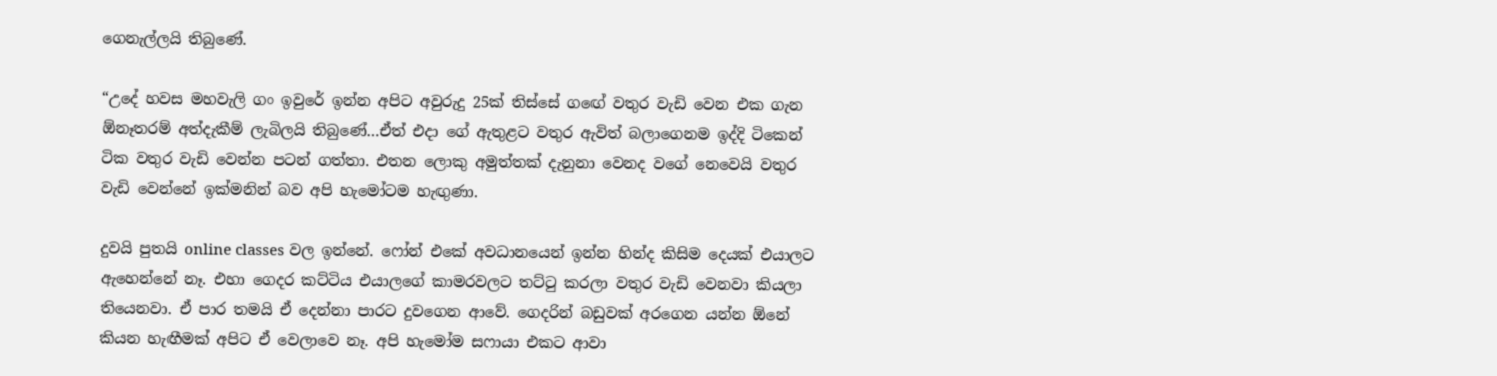ගෙනැල්ලයි තිබුණේ.

“උදේ හවස මහවැලි ගං ඉවුරේ ඉන්න අපිට අවුරුදු 25ක් තිස්සේ ගඟේ වතුර වැඩි වෙන එක ගැන ඕනෑතරම් අත්දැකීම් ලැබිලයි තිබුණේ…ඒත් එදා ගේ ඇතුළට වතුර ඇවිත් බලාගෙනම ඉද්දි ටිකෙන් ටික වතුර වැඩි වෙන්න පටන් ගත්තා. එතන ලොකු අමුත්තක් දැනුනා වෙනද වගේ නෙවෙයි වතුර වැඩි වෙන්නේ ඉක්මනින් බව අපි හැමෝටම හැඟුණා.

දුවයි පුතයි online classes වල ඉන්නේ. ෆෝන් එකේ අවධානයෙන් ඉන්න හින්ද කිසිම දෙයක් එයාලට ඇහෙන්නේ නෑ. එහා ගෙදර කට්ටිය එයාලගේ කාමරවලට තට්ටු කරලා වතුර වැඩි වෙනවා කියලා තියෙනවා. ඒ පාර තමයි ඒ දෙන්නා පාරට දුවගෙන ආවේ. ගෙදරින් බඩුවක් අරගෙන යන්න ඕනේ කියන හැඟීමක් අපිට ඒ වෙලාවෙ නෑ. අපි හැමෝම සෆායා එකට ආවා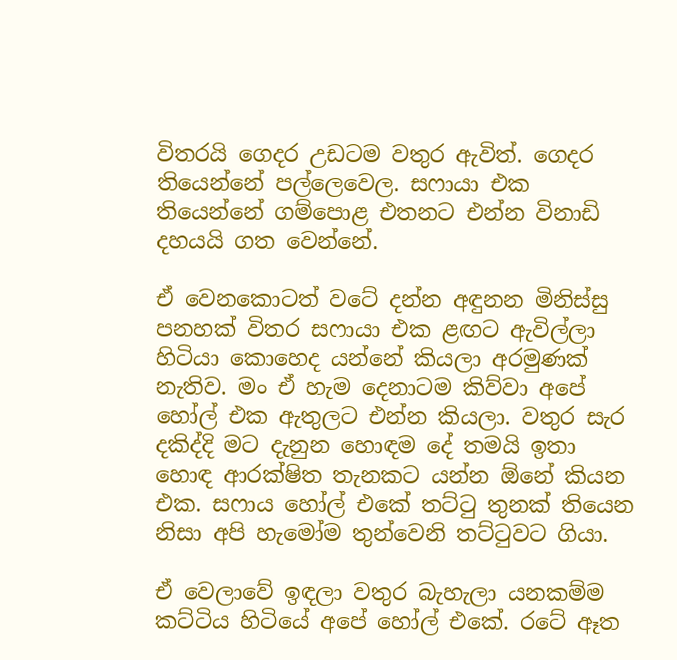විතරයි ගෙදර උඩටම වතුර ඇවිත්. ගෙදර තියෙන්නේ පල්ලෙවෙල. සෆායා එක තියෙන්නේ ගම්පොළ එතනට එන්න විනාඩි දහයයි ගත වෙන්නේ.

ඒ වෙනකොටත් වටේ දන්න අඳුනන මිනිස්සු පනහක් විතර සෆායා එක ළඟට ඇවිල්ලා හිටියා කොහෙද යන්නේ කියලා අරමුණක් නැතිව. මං ඒ හැම දෙනාටම කිව්වා අපේ හෝල් එක ඇතුලට එන්න කියලා. වතුර සැර දකිද්දි මට දැනුන හොඳම දේ තමයි ඉතා හොඳ ආරක්ෂිත තැනකට යන්න ඕනේ කියන එක. සෆාය හෝල් එකේ තට්ටු තුනක් තියෙන නිසා අපි හැමෝම තුන්වෙනි තට්ටුවට ගියා.

ඒ වෙලාවේ ඉඳලා වතුර බැහැලා යනකම්ම කට්ටිය හිටියේ අපේ හෝල් එකේ. රටේ ඈත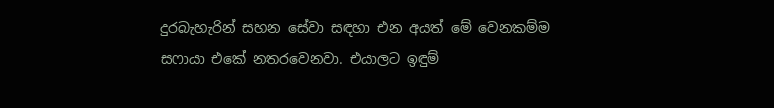දුරබැහැරින් සහන සේවා සඳහා එන අයත් මේ වෙනකම්ම සෆායා එකේ නතරවෙනවා. එයාලට ඉඳුම්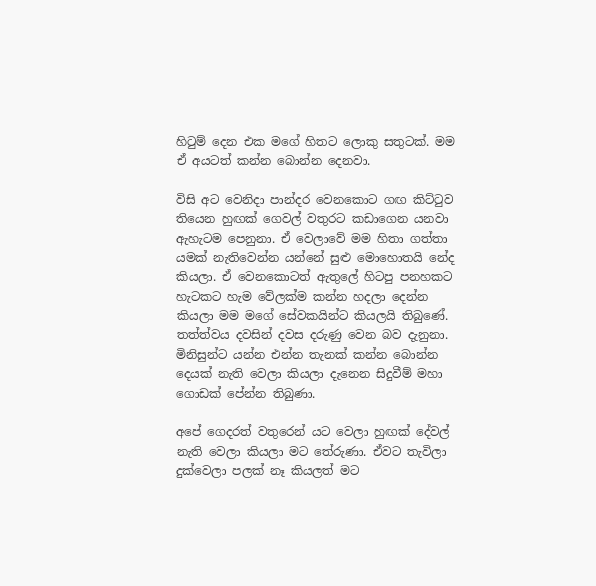හිටුම් දෙන එක මගේ හිතට ලොකු සතුටක්. මම ඒ අයටත් කන්න බොන්න දෙනවා.

විසි අට වෙනිදා පාන්දර වෙනකොට ගඟ කිට්ටුව තියෙන හුඟක් ගෙවල් වතුරට කඩාගෙන යනවා ඇහැටම පෙනුනා. ඒ වෙලාවේ මම හිතා ගත්තා යමක් නැතිවෙන්න යන්නේ සුළු මොහොතයි නේද කියලා. ඒ වෙනකොටත් ඇතුලේ හිටපු පනහකට හැටකට හැම වේලක්ම කන්න හදලා දෙන්න කියලා මම මගේ සේවකයින්ට කියලයි තිබුණේ. තත්ත්වය දවසින් දවස දරුණු වෙන බව දැනුනා. මිනිසුන්ට යන්න එන්න තැනක් කන්න බොන්න දෙයක් නැති වෙලා කියලා දැනෙන සිදුවීම් මහා ගොඩක් පේන්න තිබුණා.

අපේ ගෙදරත් වතුරෙන් යට වෙලා හුඟක් දේවල් නැති වෙලා කියලා මට තේරුණා. ඒවට තැවිලා දුක්වෙලා පලක් නෑ කියලත් මට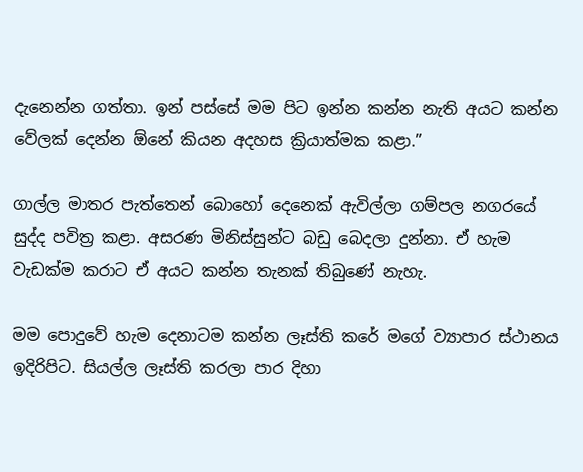දැනෙන්න ගත්තා. ඉන් පස්සේ මම පිට ඉන්න කන්න නැති අයට කන්න වේලක් දෙන්න ඕනේ කියන අදහස ක්‍රියාත්මක කළා.”

ගාල්ල මාතර පැත්තෙන් බොහෝ දෙනෙක් ඇවිල්ලා ගම්පල නගරයේ සුද්ද පවිත්‍ර කළා. අසරණ මිනිස්සුන්ට බඩු බෙදලා දුන්නා. ඒ හැම වැඩක්ම කරාට ඒ අයට කන්න තැනක් තිබුණේ නැහැ.

මම පොදුවේ හැම දෙනාටම කන්න ලෑස්ති කරේ මගේ ව්‍යාපාර ස්ථානය ඉදිරිපිට. සියල්ල ලෑස්ති කරලා පාර දිහා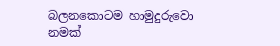බලනකොටම හාමුදුරුවො නමක්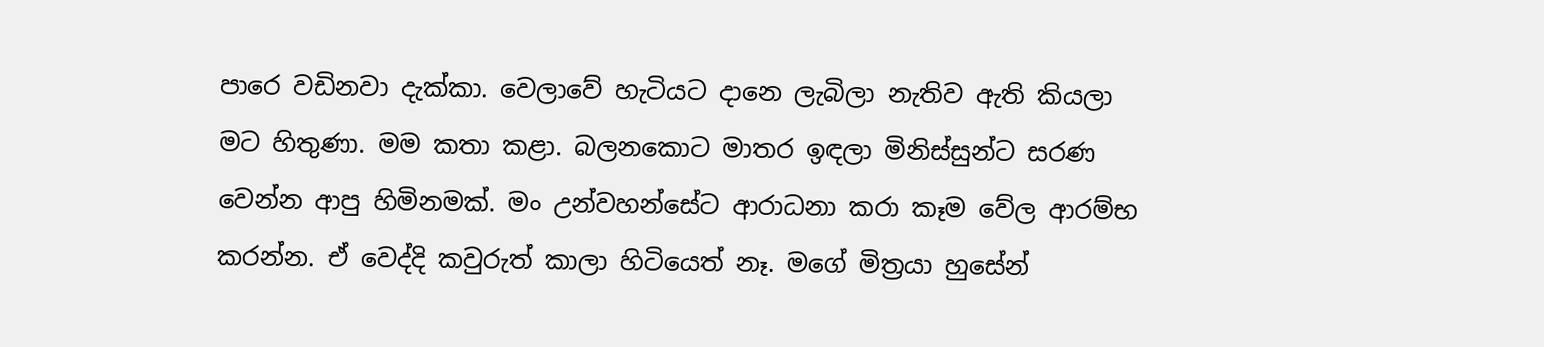පාරෙ වඩිනවා දැක්කා. වෙලාවේ හැටියට දානෙ ලැබිලා නැතිව ඇති කියලා මට හිතුණා. මම කතා කළා. බලනකොට මාතර ඉඳලා මිනිස්සුන්ට සරණ වෙන්න ආපු හිමිනමක්. මං උන්වහන්සේට ආරාධනා කරා කෑම වේල ආරම්භ කරන්න. ඒ වෙද්දි කවුරුත් කාලා හිටියෙත් නෑ. මගේ මිත්‍රයා හුසේන්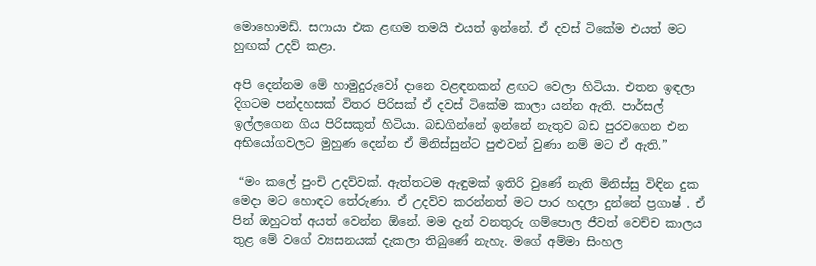මොහොමඩ්. සෆායා එක ළඟම තමයි එයත් ඉන්නේ. ඒ දවස් ටිකේම එයත් මට හුඟක් උදව් කළා.

අපි දෙන්නම මේ හාමුදුරුවෝ දානෙ වළඳනකන් ළඟට වෙලා හිටියා. එතන ඉඳලා දිගටම පන්දහසක් විතර පිරිසක් ඒ දවස් ටිකේම කාලා යන්න ඇති. පාර්සල් ඉල්ලගෙන ගිය පිරිසකුත් හිටියා. බඩගින්නේ ඉන්නේ නැතුව බඩ පුරවගෙන එන අභියෝගවලට මුහුණ දෙන්න ඒ මිනිස්සුන්ට පුළුවන් වුණා නම් මට ඒ ඇති.”

 “මං කලේ පුංචි උදව්වක්. ඇත්තටම ඇඳුමක් ඉතිරි වුණේ නැති මිනිස්සු විඳින දුක මෙදා මට හොඳට තේරුණා. ඒ උදව්ව කරන්නත් මට පාර හදලා දුන්නේ ප්‍රගාෂ් . ඒ පින් ඔහුටත් අයත් වෙන්න ඕනේ. මම දැන් වනතුරු ගම්පොල ජීවත් වෙච්ච කාලය තුළ මේ වගේ ව්‍යසනයක් දැකලා තිබුණේ නැහැ. මගේ අම්මා සිංහල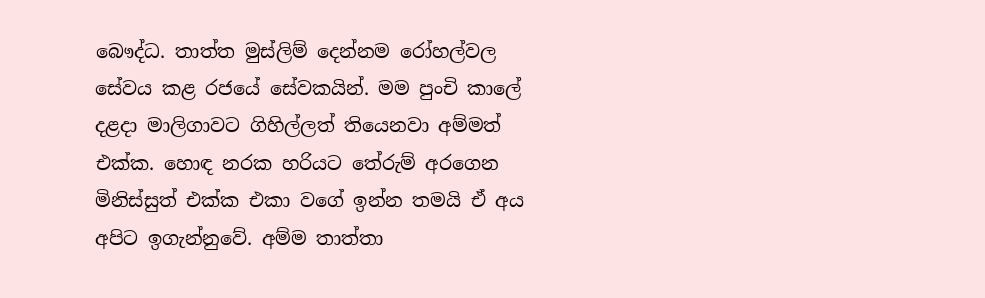බෞද්ධ. තාත්ත මුස්ලිම් දෙන්නම රෝහල්වල සේවය කළ රජයේ සේවකයින්. මම පුංචි කාලේ දළදා මාලිගාවට ගිහිල්ලත් තියෙනවා අම්මත් එක්ක. හොඳ නරක හරියට තේරුම් අරගෙන මිනිස්සුත් එක්ක එකා වගේ ඉන්න තමයි ඒ අය අපිට ඉගැන්නුවේ. අම්ම තාත්තා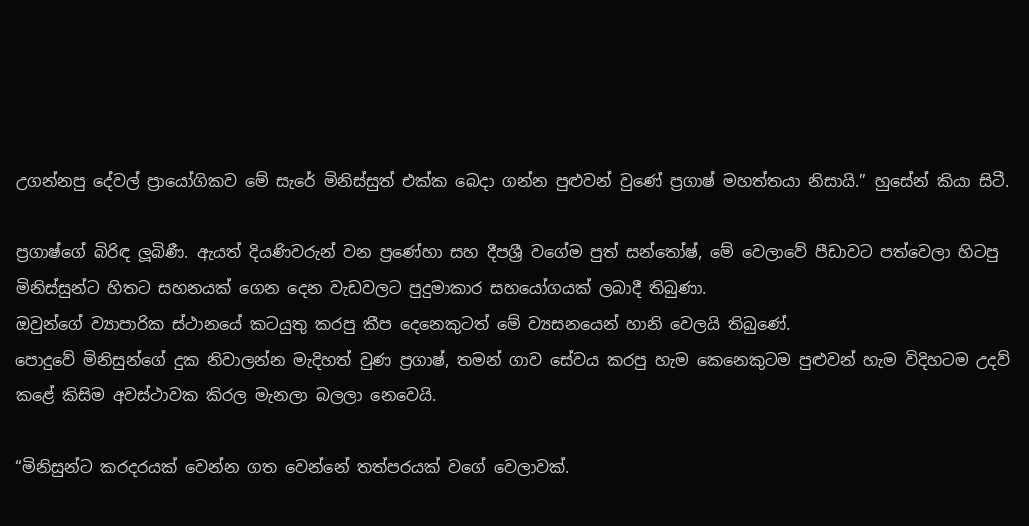උගන්නපු දේවල් ප්‍රායෝගිකව මේ සැරේ මිනිස්සුත් එක්ක බෙදා ගන්න පුළුවන් වුණේ ප්‍රගාෂ් මහත්තයා නිසායි.” හුසේන් කියා සිටී.

ප්‍රගාෂ්ගේ බිරිඳ ලූබිණී. ඇයත් දියණිවරුන් වන ප්‍රණේහා සහ දීපශ්‍රී වගේම පුත් සන්තෝෂ්, මේ වෙලාවේ පීඩාවට පත්වෙලා හිටපු මිනිස්සුන්ට හිතට සහනයක් ගෙන දෙන වැඩවලට පුදුමාකාර සහයෝගයක් ලබාදී තිබුණා.
ඔවුන්ගේ ව්‍යාපාරික ස්ථානයේ කටයුතු කරපු කීප දෙනෙකුටත් මේ ව්‍යසනයෙන් හානි වෙලයි තිබුණේ.
පොදුවේ මිනිසුන්ගේ දුක නිවාලන්න මැදිහත් වුණ ප්‍රගාෂ්, තමන් ගාව සේවය කරපු හැම කෙනෙකුටම පුළුවන් හැම විදිහටම උදව් කළේ කිසිම අවස්ථාවක කිරල මැනලා බලලා නෙවෙයි.

“මිනිසුන්ට කරදරයක් වෙන්න ගත වෙන්නේ තත්පරයක් වගේ වෙලාවක්.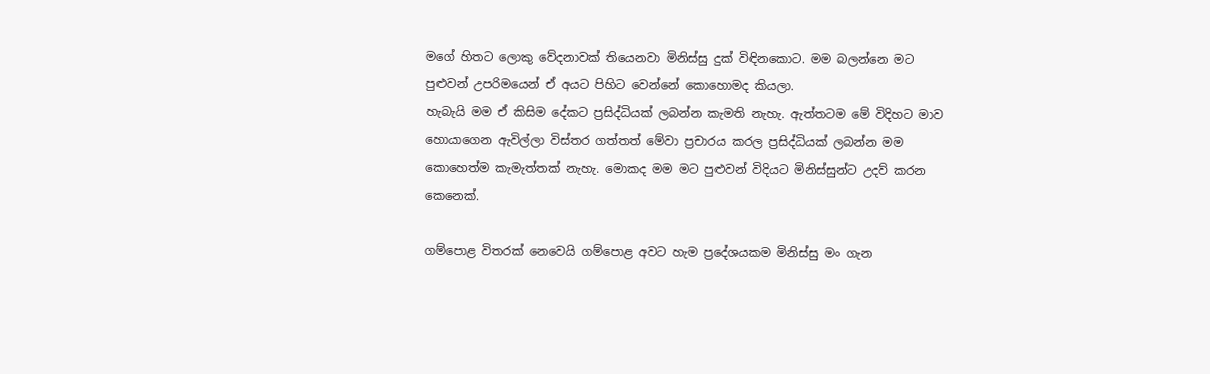මගේ හිතට ලොකු වේදනාවක් තියෙනවා මිනිස්සු දුක් විඳිනකොට. මම බලන්නෙ මට පුළුවන් උපරිමයෙන් ඒ අයට පිහිට වෙන්නේ කොහොමද කියලා.
හැබැයි මම ඒ කිසිම දේකට ප්‍රසිද්ධියක් ලබන්න කැමති නැහැ. ඇත්තටම මේ විදිහට මාව හොයාගෙන ඇවිල්ලා විස්තර ගත්තත් මේවා ප්‍රචාරය කරල ප්‍රසිද්ධියක් ලබන්න මම කොහෙත්ම කැමැත්තක් නැහැ. මොකද මම මට පුළුවන් විදියට මිනිස්සුන්ට උදව් කරන කෙනෙක්.

ගම්පොළ විතරක් නෙවෙයි ගම්පොළ අවට හැම ප්‍රදේශයකම මිනිස්සු මං ගැන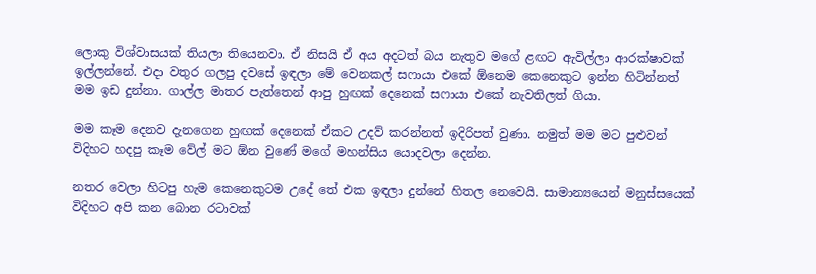ලොකු විශ්වාසයක් තියලා තියෙනවා. ඒ නිසයි ඒ අය අදටත් බය නැතුව මගේ ළඟට ඇවිල්ලා ආරක්ෂාවක් ඉල්ලන්නේ. එදා වතුර ගලපු දවසේ ඉඳලා මේ වෙනකල් සෆායා එකේ ඕනෙම කෙනෙකුට ඉන්න හිටින්නත් මම ඉඩ දුන්නා. ගාල්ල මාතර පැත්තෙන් ආපු හුඟක් දෙනෙක් සෆායා එකේ නැවතිලත් ගියා.

මම කෑම දෙනව දැනගෙන හුඟක් දෙනෙක් ඒකට උදව් කරන්නත් ඉදිරිපත් වුණා. නමුත් මම මට පුළුවන් විදිහට හදපු කෑම වේල් මට ඕන වුණේ මගේ මහන්සිය යොදවලා දෙන්න.

නතර වෙලා හිටපු හැම කෙනෙකුටම උදේ තේ එක ඉඳලා දුන්නේ හිතල නෙවෙයි. සාමාන්‍යයෙන් මනුස්සයෙක් විදිහට අපි කන බොන රටාවක්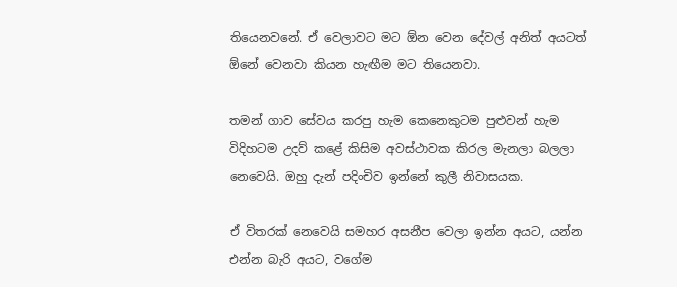තියෙනවනේ. ඒ වෙලාවට මට ඕන වෙන දේවල් අනිත් අයටත් ඕනේ වෙනවා කියන හැඟීම මට තියෙනවා.

තමන් ගාව සේවය කරපු හැම කෙනෙකුටම පුළුවන් හැම විදිහටම උදව් කළේ කිසිම අවස්ථාවක කිරල මැනලා බලලා නෙවෙයි. ඔහු දැන් පදිංචිව ඉන්නේ කුලී නිවාසයක.

ඒ විතරක් නෙවෙයි සමහර අසනීප වෙලා ඉන්න අයට, යන්න එන්න බැරි අයට, වගේම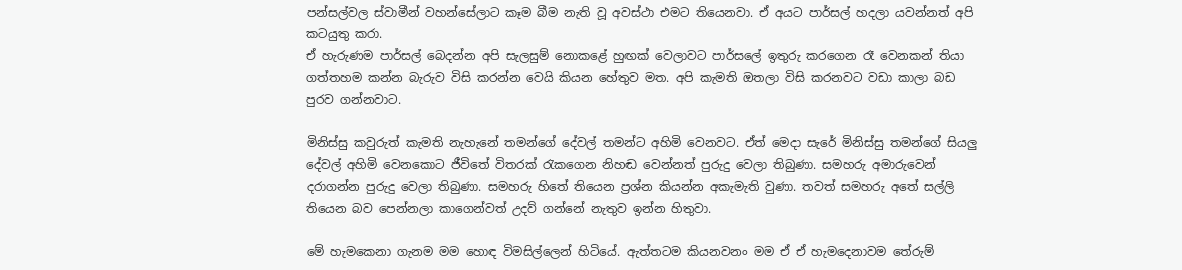පන්සල්වල ස්වාමීන් වහන්සේලාට කෑම බීම නැති වූ අවස්ථා එමට තියෙනවා. ඒ අයට පාර්සල් හදලා යවන්නත් අපි කටයුතු කරා.
ඒ හැරුණම පාර්සල් බෙදන්න අපි සැලසුම් නොකළේ හුඟක් වෙලාවට පාර්සලේ ඉතුරු කරගෙන රෑ වෙනකන් තියා ගත්තහම කන්න බැරුව විසි කරන්න වෙයි කියන හේතුව මත. අපි කැමති ඔතලා විසි කරනවට වඩා කාලා බඩ පුරව ගන්නවාට.

මිනිස්සු කවුරුත් කැමති නැහැනේ තමන්ගේ දේවල් තමන්ට අහිමි වෙනවට. ඒත් මෙදා සැරේ මිනිස්සු තමන්ගේ සියලු දේවල් අහිමි වෙනකොට ජීවිතේ විතරක් රැකගෙන නිහඬ වෙන්නත් පුරුදු වෙලා තිබුණා. සමහරු අමාරුවෙන් දරාගන්න පුරුදු වෙලා තිබුණා. සමහරු හිතේ තියෙන ප්‍රශ්න කියන්න අකැමැති වුණා. තවත් සමහරු අතේ සල්ලි තියෙන බව පෙන්නලා කාගෙන්වත් උදව් ගන්නේ නැතුව ඉන්න හිතුවා.

මේ හැමකෙනා ගැනම මම හොඳ විමසිල්ලෙන් හිටියේ. ඇත්තටම කියනවනං මම ඒ ඒ හැමදෙනාවම තේරුම්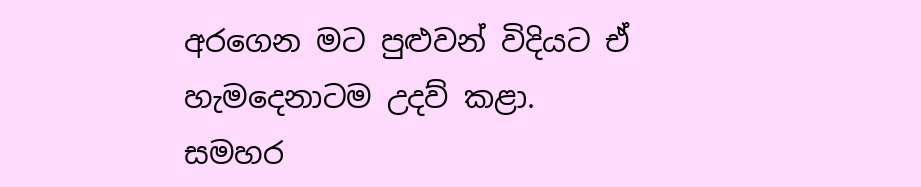අරගෙන මට පුළුවන් විදියට ඒ හැමදෙනාටම උදව් කළා. සමහර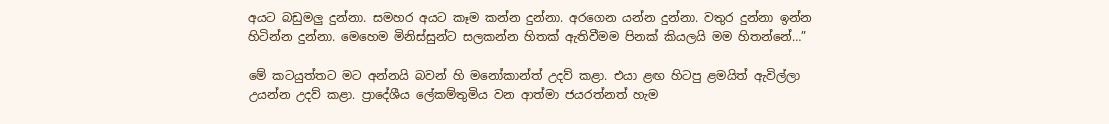අයට බඩුමලු දුන්නා. සමහර අයට කෑම කන්න දුන්නා. අරගෙන යන්න දුන්නා. වතුර දුන්නා ඉන්න හිටින්න දුන්නා. මෙහෙම මිනිස්සුන්ට සලකන්න හිතක් ඇතිවීමම පිනක් කියලයි මම හිතන්නේ…”

මේ කටයුත්තට මට අන්නයි බවන් හි මනෝකාන්ත් උදව් කළා. එයා ළඟ හිටපු ළමයිත් ඇවිල්ලා උයන්න උදව් කළා. ප්‍රාදේශීය ලේකම්තුමිය වන ආත්මා ජයරත්නත් හැම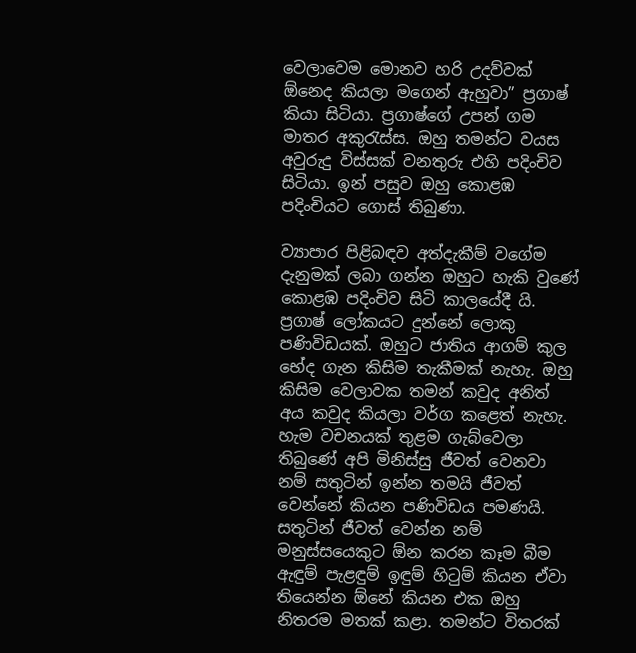වෙලාවෙම මොනව හරි උදව්වක් ඕනෙද කියලා මගෙන් ඇහුවා” ප්‍රගාෂ් කියා සිටියා. ප්‍රගාෂ්ගේ උපන් ගම මාතර අකුරැස්ස. ඔහු තමන්ට වයස අවුරුදු විස්සක් වනතුරු එහි පදිංචිව සිටියා. ඉන් පසුව ඔහු කොළඹ පදිංචියට ගොස් තිබුණා.

ව්‍යාපාර පිළිබඳව අත්දැකීම් වගේම දැනුමක් ලබා ගන්න ඔහුට හැකි වුණේ කොළඹ පදිංචිව සිටි කාලයේදී යි. ප්‍රගාෂ් ලෝකයට දුන්නේ ලොකු පණිවිඩයක්. ඔහුට ජාතිය ආගම් කුල භේද ගැන කිසිම තැකීමක් නැහැ. ඔහු කිසිම වෙලාවක තමන් කවුද අනිත් අය කවුද කියලා වර්ග කළෙත් නැහැ. හැම වචනයක් තුළම ගැබ්වෙලා තිබුණේ අපි මිනිස්සු ජීවත් වෙනවා නම් සතුටින් ඉන්න තමයි ජීවත් වෙන්නේ කියන පණිවිඩය පමණයි. සතුටින් ජීවත් වෙන්න නම් මනුස්සයෙකුට ඕන කරන කෑම බීම ඇඳුම් පැළඳුම් ඉඳුම් හිටුම් කියන ඒවා තියෙන්න ඕනේ කියන එක ඔහු නිතරම මතක් කළා. තමන්ට විතරක්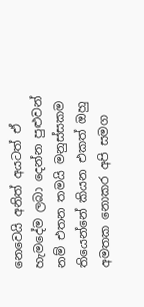නෙවෙයි අනිත් අයටත් ඒ හැමදේම ලබා දෙන්න පුළුවන් නම් එතන තමයි මනුස්සකම තියෙන්නේ කියන එකත් ඔහු අමතක නොකර අපි සමග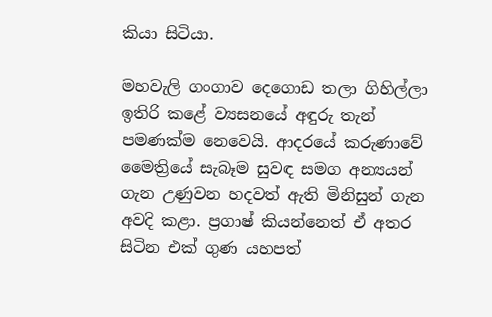කියා සිටියා.

මහවැලි ගංගාව දෙගොඩ තලා ගිහිල්ලා ඉතිරි කළේ ව්‍යසනයේ අඳුරු තැන් පමණක්ම නෙවෙයි. ආදරයේ කරුණාවේ මෛත්‍රියේ සැබෑම සුවඳ සමග අන්‍යයන් ගැන උණුවන හදවත් ඇති මිනිසුන් ගැන අවදි කළා. ප්‍රගාෂ් කියන්නෙත් ඒ අතර සිටින එක් ගුණ යහපත්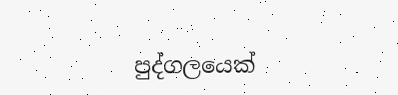පුද්ගලයෙක්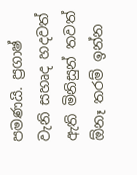පමණයි. ප්‍රගාෂ් වැනි සහෘද හදවත් ඇති මිනිසුන් තවත් ඕනෑ තරම් ඉන්න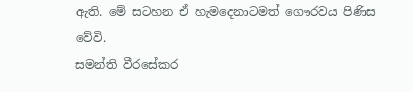ඇති. මේ සටහන ඒ හැමදෙනාටමත් ගෞරවය පිණිස වේවි.
සමන්ති වීරසේකර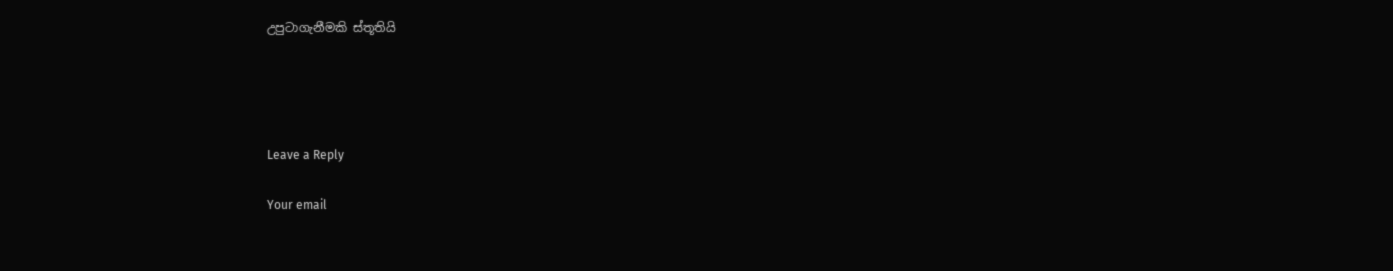උපුටාගැනීමකි ස්තූතියි




Leave a Reply

Your email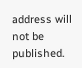address will not be published.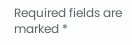Required fields are marked *